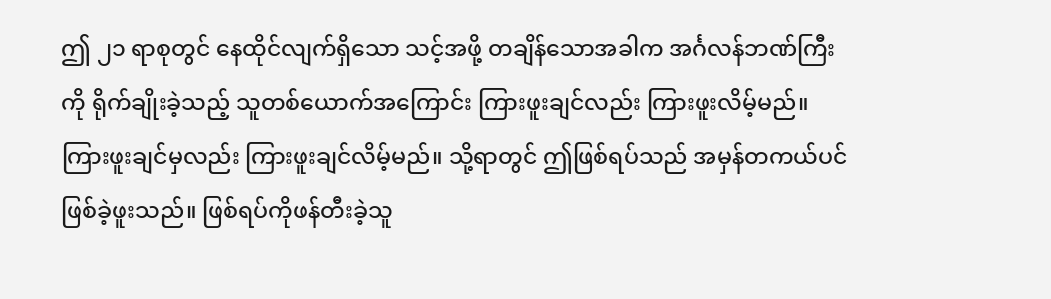ဤ ၂၁ ရာစုတွင် နေထိုင်လျက်ရှိသော သင့်အဖို့ တချိန်သောအခါက အင်္ဂလန်ဘဏ်ကြီးကို ရိုက်ချိုးခဲ့သည့် သူတစ်ယောက်အကြောင်း ကြားဖူးချင်လည်း ကြားဖူးလိမ့်မည်။ ကြားဖူးချင်မှလည်း ကြားဖူးချင်လိမ့်မည်။ သို့ရာတွင် ဤဖြစ်ရပ်သည် အမှန်တကယ်ပင် ဖြစ်ခဲ့ဖူးသည်။ ဖြစ်ရပ်ကိုဖန်တီးခဲ့သူ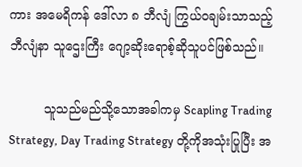ကား အမေရိကန် ဒေါ်လာ ၈ ဘီလျံ ကြွယ်ဝချမ်းသာသည့် ဘီလျံနာ သူဌေးကြီး ဂျော့ဆိုးရောစ့်ဆိုသူပင်ဖြစ်သည်။

         သူသည်မည်သို့သောအခါကမှ Scapling Trading Strategy, Day Trading Strategy တို့ကိုအသုံးပြုပြီး အ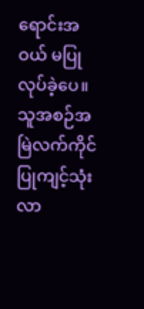ရောင်းအဝယ် မပြုလုပ်ခဲ့ပေ။ သူအစဉ်အမြဲလက်ကိုင် ပြုကျင့်သုံးလာ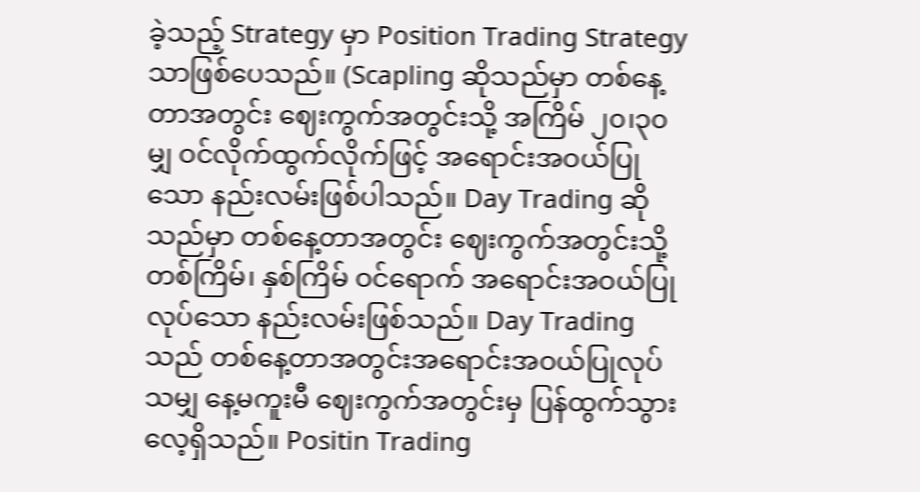ခဲ့သည့် Strategy မှာ Position Trading Strategy သာဖြစ်ပေသည်။ (Scapling ဆိုသည်မှာ တစ်နေ့တာအတွင်း ဈေးကွက်အတွင်းသို့ အကြိမ် ၂၀၊၃၀ မျှ ဝင်လိုက်ထွက်လိုက်ဖြင့် အရောင်းအဝယ်ပြုသော နည်းလမ်းဖြစ်ပါသည်။ Day Trading ဆိုသည်မှာ တစ်နေ့တာအတွင်း ဈေးကွက်အတွင်းသို့ တစ်ကြိမ်၊ နှစ်ကြိမ် ဝင်ရောက် အရောင်းအဝယ်ပြုလုပ်သော နည်းလမ်းဖြစ်သည်။ Day Trading သည် တစ်နေ့တာအတွင်းအရောင်းအဝယ်ပြုလုပ်သမျှ နေ့မကူးမီ ဈေးကွက်အတွင်းမှ ပြန်ထွက်သွားလေ့ရှိသည်။ Positin Trading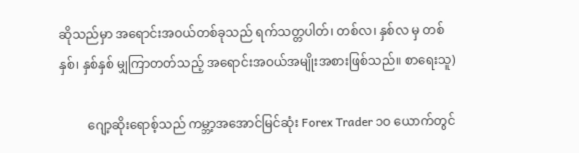ဆိုသည်မှာ အရောင်းအဝယ်တစ်ခုသည် ရက်သတ္တပါတ်၊ တစ်လ၊ နှစ်လ မှ တစ်နှစ်၊ နှစ်နှစ် မျှကြာတတ်သည့် အရောင်းအဝယ်အမျိုးအစားဖြစ်သည်။ စာရေးသူ)

         ဂျော့ဆိုးရောစ့်သည် ကမ္ဘာ့အအောင်မြင်ဆုံး Forex Trader ၁ဝ ယောက်တွင်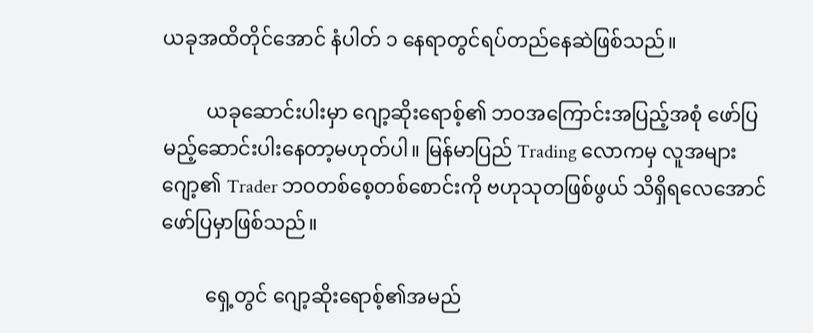ယခုအထိတိုင်အောင် နံပါတ် ၁ နေရာတွင်ရပ်တည်နေဆဲဖြစ်သည်။

         ယခုဆောင်းပါးမှာ ဂျော့ဆိုးရောစ့်၏ ဘဝအကြောင်းအပြည့်အစုံ ဖော်ပြမည့်ဆောင်းပါးနေတာ့မဟုတ်ပါ။ မြန်မာပြည် Trading လောကမှ လူအများ ဂျော့၏ Trader ဘဝတစ်စေ့တစ်စောင်းကို ဗဟုသုတဖြစ်ဖွယ် သိရှိရလေအောင်ဖော်ပြမှာဖြစ်သည်။

         ရှေ့တွင် ဂျော့ဆိုးရောစ့်၏အမည်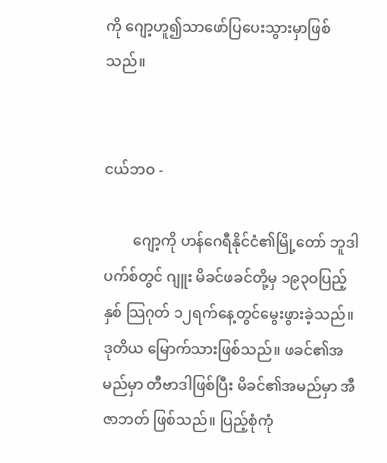ကို ဂျော့ဟူ၍သာဖော်ပြပေးသွားမှာဖြစ်သည်။


ငယ်ဘဝ -

        ဂျော့ကို ဟန်ဂေရီနိုင်ငံ၏မြို့တော် ဘူဒါပက်စ်တွင် ဂျူး မိခင်ဖခင်တို့မှ ၁၉၃ဝပြည့်နှစ် သြဂုတ် ၁၂ရက်နေ့တွင်မွေးဖွားခဲ့သည်။ ဒုတိယ မြောက်သားဖြစ်သည်။ ဖခင်၏အမည်မှာ တီဗာဒါဖြစ်ပြီး မိခင်၏အမည်မှာ အီဇာဘတ် ဖြစ်သည်။ ပြည့်စုံကုံ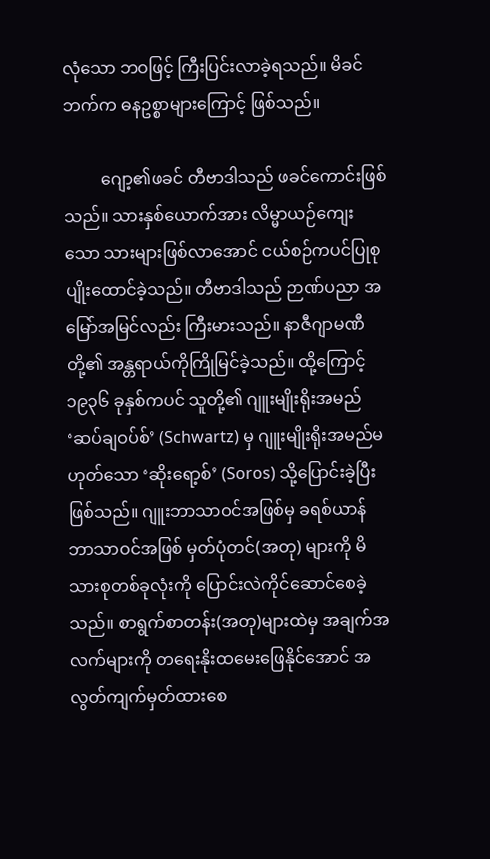လုံသော ဘဝဖြင့် ကြီးပြင်းလာခဲ့ရသည်။ မိခင်ဘက်က ဓနဥစ္စာများကြောင့် ဖြစ်သည်။

         ဂျော့၏ဖခင် တီဗာဒါသည် ဖခင်ကောင်းဖြစ်သည်။ သားနှစ်ယောက်အား လိမ္မာယဉ်ကျေးသော သားများဖြစ်လာအောင် ငယ်စဉ်ကပင်ပြုစုပျိုးထောင်ခဲ့သည်။ တီဗာဒါသည် ဉာဏ်ပညာ အမြော်အမြင်လည်း ကြီးမားသည်။ နာဇီဂျာမဏီတို့၏ အန္တရာယ်ကိုကြိုမြင်ခဲ့သည်။ ထို့ကြောင့် ၁၉၃၆ ခုနှစ်ကပင် သူတို့၏ ဂျူးမျိုးရိုးအမည် ‘ဆပ်ချဝပ်စ်’ (Schwartz) မှ ဂျူးမျိုးရိုးအမည်မဟုတ်သော ‘ဆိုးရော့စ်’ (Soros) သို့ပြောင်းခဲ့ပြီးဖြစ်သည်။ ဂျူးဘာသာဝင်အဖြစ်မှ ခရစ်ယာန်ဘာသာဝင်အဖြစ် မှတ်ပုံတင်(အတု) များကို မိသားစုတစ်ခုလုံးကို ပြောင်းလဲကိုင်ဆောင်စေခဲ့သည်။ စာရွက်စာတန်း(အတု)များထဲမှ အချက်အလက်များကို တရေးနိုးထမေးဖြေနိုင်အောင် အလွတ်ကျက်မှတ်ထားစေ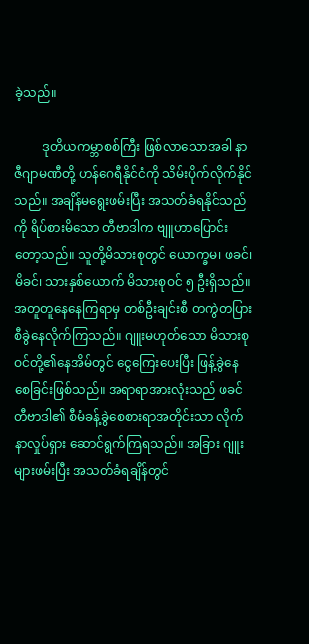ခဲ့သည်။

         ဒုတိယကမ္ဘာစစ်ကြီး ဖြစ်လာသောအခါ နာဇီဂျာမဏီတို့ ဟန်ဂေရီနိုင်ငံကို သိမ်းပိုက်လိုက်နိုင်သည်။ အချိန်မရွေးဖမ်းပြီး အသတ်ခံရနိုင်သည်ကို ရိပ်စားမိသော တီဗာဒါက ဗျူဟာပြောင်းတော့သည်။ သူတို့မိသားစုတွင် ယောက္ခမ၊ ဖခင်၊ မိခင်၊ သားနှစ်ယောက် မိသားစုဝင် ၅ ဦးရှိသည်။ အတူတူနေနေကြရာမှ တစ်ဦးချင်းစီ တကွဲတပြားစီခွဲနေလိုက်ကြသည်။ ဂျူးမဟုတ်သော မိသားစုဝင်တို့၏နေအိမ်တွင် ငွေကြေးပေးပြီး ဖြန့်ခွဲနေစေခြင်းဖြစ်သည်။ အရာရာအားလုံးသည် ဖခင်တီဗာဒါ၏ စီမံခန့်ခွဲစေစားရာအတိုင်းသာ လိုက်နာလှုပ်ရှား ဆောင်ရွက်ကြရသည်။ အခြား ဂျူးများဖမ်းပြီး အသတ်ခံရချိန်တွင်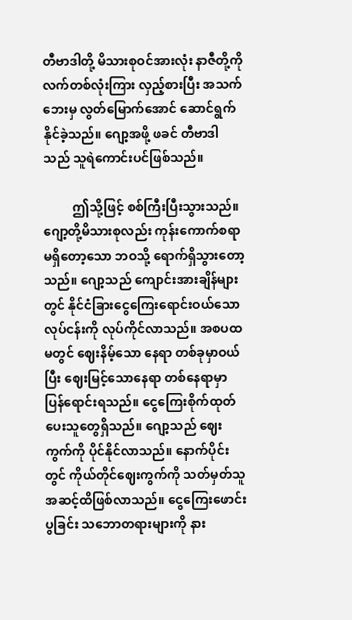တီဗာဒါတို့ မိသားစုဝင်အားလုံး နာဇီတို့ကို လက်တစ်လုံးကြား လှည့်စားပြီး အသက်ဘေးမှ လွတ်မြောက်အောင် ဆောင်ရွက်နိုင်ခဲ့သည်။ ဂျော့အဖို့ ဖခင် တီဗာဒါ သည် သူရဲကောင်းပင်ဖြစ်သည်။

         ဤသို့ဖြင့် စစ်ကြီးပြီးသွားသည်။ ဂျော့တို့မိသားစုလည်း ကုန်းကောက်စရာမရှိတော့သော ဘဝသို့ ရောက်ရှိသွားတော့သည်။ ဂျော့သည် ကျောင်းအားချိန်များတွင် နိုင်ငံခြားငွေကြေးရောင်းဝယ်သော လုပ်ငန်းကို လုပ်ကိုင်လာသည်။ အစပထမတွင် ဈေးနိမ့်သော နေရာ တစ်ခုမှာဝယ်ပြီး ဈေးမြင့်သောနေရာ တစ်နေရာမှာ ပြန်ရောင်းရသည်။ ငွေကြေးစိုက်ထုတ် ပေးသူတွေရှိသည်။ ဂျော့သည် ဈေးကွက်ကို ပိုင်နိုင်လာသည်။ နောက်ပိုင်းတွင် ကိုယ်တိုင်ဈေးကွက်ကို သတ်မှတ်သူ အဆင့်ထိဖြစ်လာသည်။ ငွေကြေးဖောင်းပွခြင်း သဘောတရားများကို နား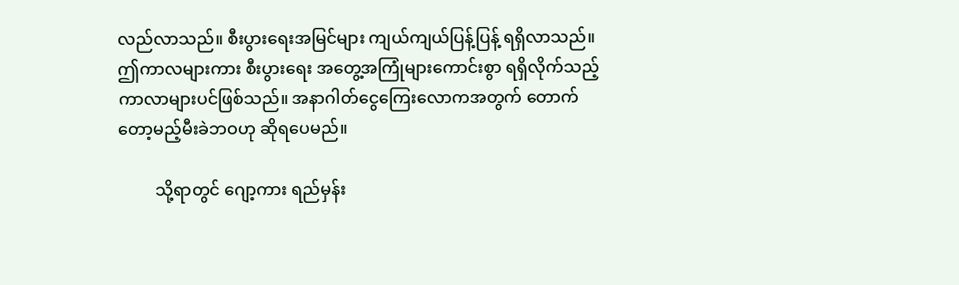လည်လာသည်။ စီးပွားရေးအမြင်များ ကျယ်ကျယ်ပြန့်ပြန့် ရရှိလာသည်။ ဤကာလများကား စီးပွားရေး အတွေ့အကြုံများကောင်းစွာ ရရှိလိုက်သည့် ကာလာများပင်ဖြစ်သည်။ အနာဂါတ်ငွေကြေးလောကအတွက် တောက်တော့မည့်မီးခဲဘဝဟု ဆိုရပေမည်။

         သို့ရာတွင် ဂျော့ကား ရည်မှန်း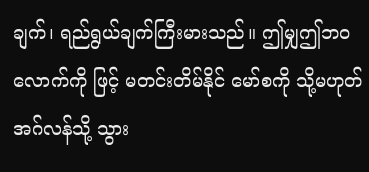ချက်၊ ရည်ရွယ်ချက်ကြီးမားသည်။ ဤမျှဤဘဝ လောက်ကို ဖြင့် မတင်းတိမ်နိုင် မော်စကို သို့မဟုတ် အဂ်လန်သို့ သွား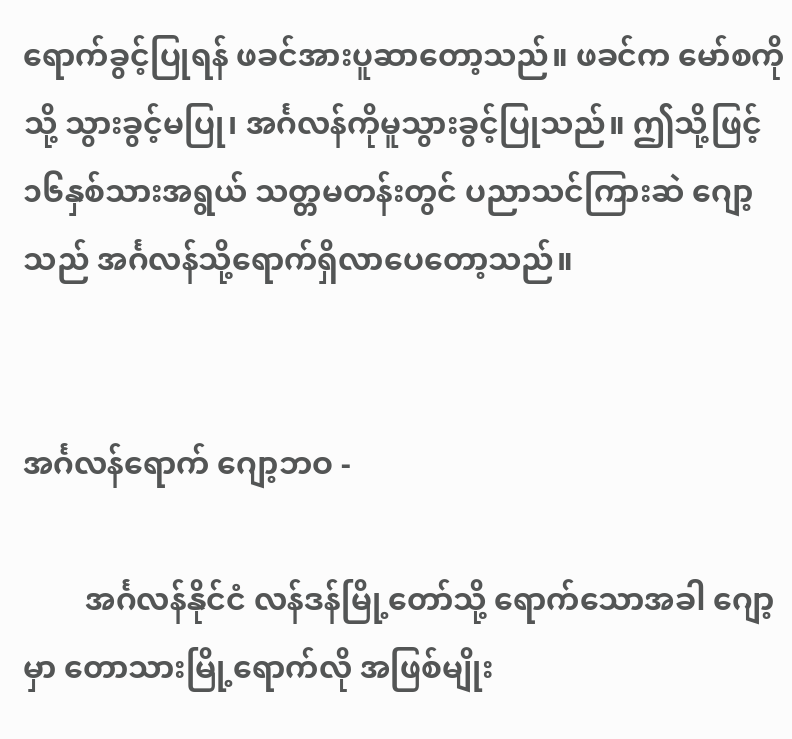ရောက်ခွင့်ပြုရန် ဖခင်အားပူဆာတော့သည်။ ဖခင်က မော်စကိုသို့ သွားခွင့်မပြု၊ အင်္ဂလန်ကိုမူသွားခွင့်ပြုသည်။ ဤသို့ဖြင့် ၁၆နှစ်သားအရွယ် သတ္တမတန်းတွင် ပညာသင်ကြားဆဲ ဂျော့သည် အင်္ဂလန်သို့ရောက်ရှိလာပေတော့သည်။


အင်္ဂလန်ရောက် ဂျော့ဘဝ -

        အင်္ဂလန်နိုင်ငံ လန်ဒန်မြို့တော်သို့ ရောက်သောအခါ ဂျော့မှာ တောသားမြို့ရောက်လို အဖြစ်မျိုး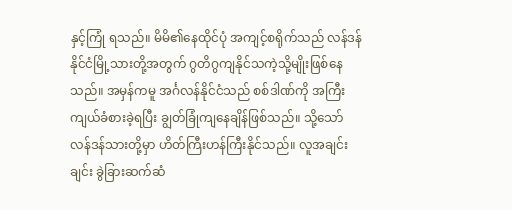နှင့်ကြုံ ရသည်။ မိမိ၏နေထိုင်ပုံ အကျင့်စရိုက်သည် လန်ဒန်နိုင်ငံမြို့သားတို့အတွက် ဂွတိဂွကျနိုင်သကဲ့သို့မျိုးဖြစ်နေသည်။ အမှန်ကမူ အင်္ဂလန်နိုင်ငံသည် စစ်ဒါဏ်ကို အကြီးကျယ်ခံစားခဲ့ရပြီး ချွတ်ခြုံကျနေချိန်ဖြစ်သည်။ သို့သော် လန်ဒန်သားတို့မှာ ဟိတ်ကြီးဟန်ကြီးနိုင်သည်။ လူအချင်းချင်း ခွဲခြားဆက်ဆံ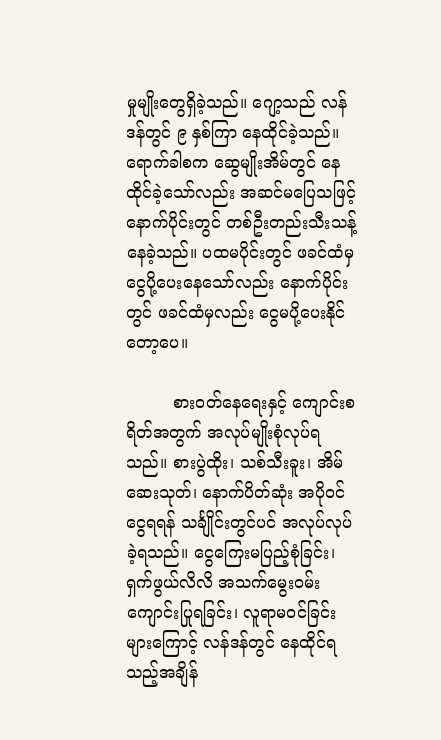မှုမျိုးတွေရှိခဲ့သည်။ ဂျော့သည် လန်ဒန်တွင် ၉ နှစ်ကြာ နေထိုင်ခဲ့သည်။ ရောက်ခါစက ဆွေမျိုးအိမ်တွင် နေထိုင်ခဲ့သော်လည်း အဆင်မပြေသဖြင့် နောက်ပိုင်းတွင် တစ်ဦးတည်းသီးသန့် နေခဲ့သည်။ ပထမပိုင်းတွင် ဖခင်ထံမှငွေပို့ပေးနေသော်လည်း နောက်ပိုင်းတွင် ဖခင်ထံမှလည်း ငွေမပို့ပေးနိုင်တော့ပေ။

         စားဝတ်နေရေးနှင့် ကျောင်းစရိတ်အတွက် အလုပ်မျိုးစုံလုပ်ရသည်။ စားပွဲထိုး၊ သစ်သီးခူး၊ အိမ်ဆေးသုတ်၊ နောက်ပိတ်ဆုံး အပိုဝင်ငွေရရန် သင်္ချိုင်းတွင်ပင် အလုပ်လုပ်ခဲ့ရသည်။ ငွေကြေးမပြည့်စုံခြင်း၊ ရှက်ဖွယ်လိလိ အသက်မွေးဝမ်းကျောင်းပြုရခြင်း၊ လူရာမဝင်ခြင်းများကြောင့် လန်ဒန်တွင် နေထိုင်ရသည့်အချိန်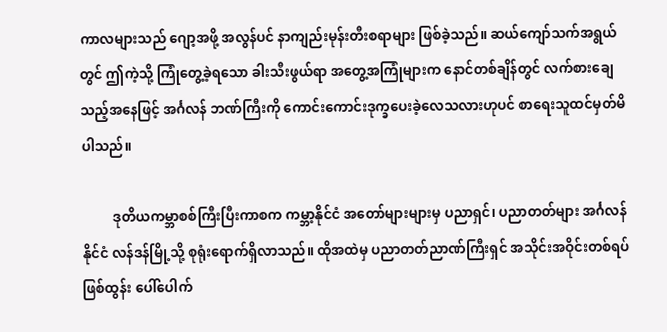ကာလများသည် ဂျော့အဖို့ အလွန်ပင် နာကျည်းမုန်းတီးစရာများ ဖြစ်ခဲ့သည်။ ဆယ်ကျော်သက်အရွယ်တွင် ဤကဲ့သို့ ကြုံတွေ့ခဲ့ရသော ခါးသီးဖွယ်ရာ အတွေ့အကြုံများက နောင်တစ်ချိန်တွင် လက်စားချေသည့်အနေဖြင့် အင်္ဂလန် ဘဏ်ကြီးကို ကောင်းကောင်းဒုက္ခပေးခဲ့လေသလားဟုပင် စာရေးသူထင်မှတ်မိပါသည်။

         ဒုတိယကမ္ဘာစစ်ကြီးပြီးကာစက ကမ္ဘာ့နိုင်ငံ အတော်များများမှ ပညာရှင်၊ ပညာတတ်များ အင်္ဂလန်နိုင်ငံ လန်ဒန်မြို့သို့ စုရုံးရောက်ရှိလာသည်။ ထိုအထဲမှ ပညာတတ်ညာဏ်ကြီးရှင် အသိုင်းအဝိုင်းတစ်ရပ် ဖြစ်ထွန်း ပေါ်ပေါက်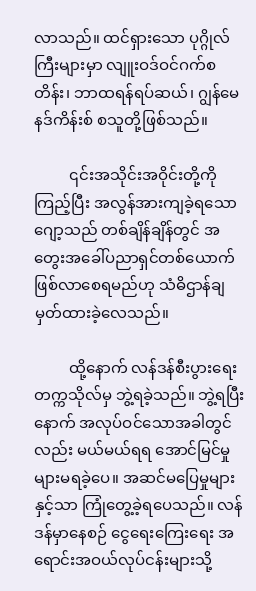လာသည်။ ထင်ရှားသော ပုဂ္ဂိုလ်ကြီးများမှာ လျူးဝဒ်ဝင်ဂက်စတိန်း၊ ဘာထရန်ရပ်ဆယ်၊ ဂျွန်မေနဒ်ကိန်းစ် စသူတို့ဖြစ်သည်။

         ၎င်းအသိုင်းအဝိုင်းတို့ကိုကြည့်ပြီး အလွန်အားကျခဲ့ရသော ဂျော့သည် တစ်ချိန်ချိန်တွင် အတွေးအခေါ်ပညာရှင်တစ်ယောက် ဖြစ်လာစေရမည်ဟု သံဓိဌာန်ချမှတ်ထားခဲ့လေသည်။

         ထို့နောက် လန်ဒန်စီးပွားရေးတက္ကသိုလ်မှ ဘွဲ့ရခဲ့သည်။ ဘွဲ့ရပြီးနောက် အလုပ်ဝင်သောအခါတွင်လည်း မယ်မယ်ရရ အောင်မြင်မှုများမရခဲ့ပေ။ အဆင်မပြေမှုများနှင့်သာ ကြုံတွေ့ခဲ့ရပေသည်။ လန်ဒန်မှာနေစဉ် ငွေရေးကြေးရေး အရောင်းအဝယ်လုပ်ငန်းများသို့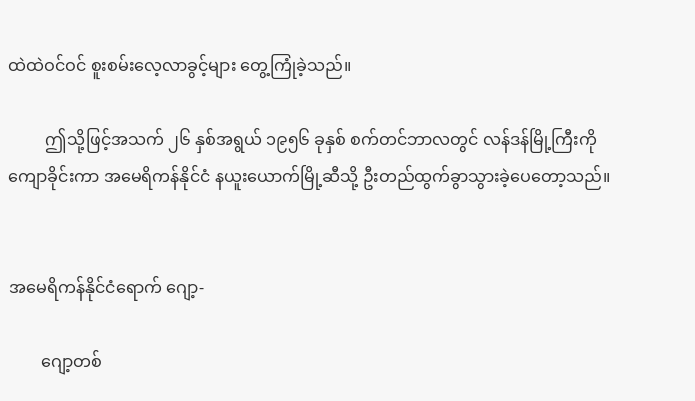ထဲထဲဝင်ဝင် စူးစမ်းလေ့လာခွင့်များ တွေ့ကြုံခဲ့သည်။

         ဤသို့ဖြင့်အသက် ၂၆ နှစ်အရွယ် ၁၉၅၆ ခုနှစ် စက်တင်ဘာလတွင် လန်ဒန်မြို့ကြီးကို ကျောခိုင်းကာ အမေရိကန်နိုင်ငံ နယူးယောက်မြို့ဆီသို့ ဦးတည်ထွက်ခွာသွားခဲ့ပေတော့သည်။


အမေရိကန်နိုင်ငံရောက် ဂျော့-

        ဂျော့တစ်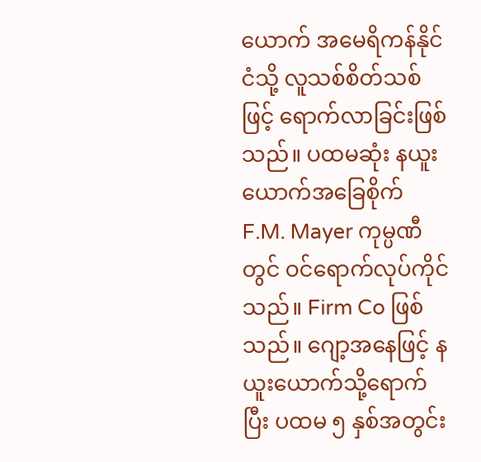ယောက် အမေရိကန်နိုင်ငံသို့ လူသစ်စိတ်သစ်ဖြင့် ရောက်လာခြင်းဖြစ်သည်။ ပထမဆုံး နယူးယောက်အခြေစိုက် F.M. Mayer ကုမ္ပဏီတွင် ဝင်ရောက်လုပ်ကိုင်သည်။ Firm Co ဖြစ်သည်။ ဂျော့အနေဖြင့် နယူးယောက်သို့ရောက်ပြီး ပထမ ၅ နှစ်အတွင်း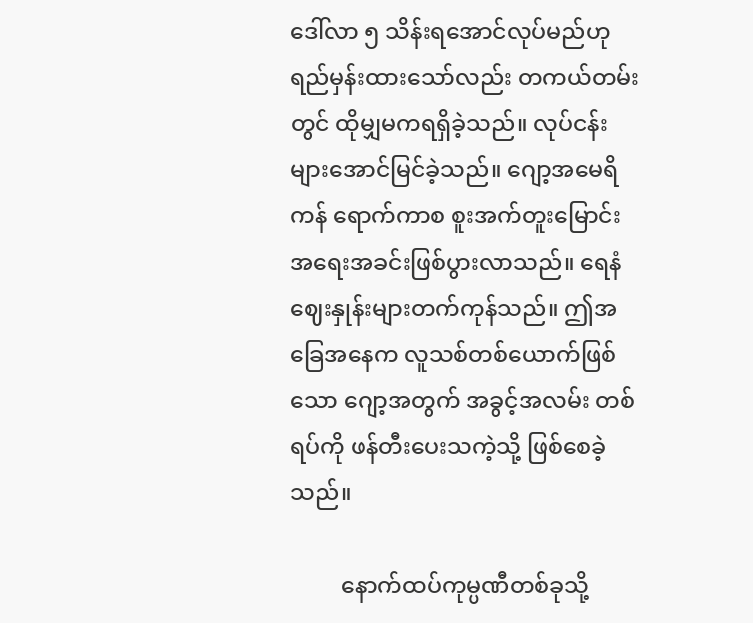ဒေါ်လာ ၅ သိန်းရအောင်လုပ်မည်ဟု ရည်မှန်းထားသော်လည်း တကယ်တမ်းတွင် ထိုမျှမကရရှိခဲ့သည်။ လုပ်ငန်းများအောင်မြင်ခဲ့သည်။ ဂျော့အမေရိကန် ရောက်ကာစ စူးအက်တူးမြောင်း အရေးအခင်းဖြစ်ပွားလာသည်။ ရေနံဈေးနှုန်းများတက်ကုန်သည်။ ဤအခြေအနေက လူသစ်တစ်ယောက်ဖြစ်သော ဂျော့အတွက် အခွင့်အလမ်း တစ်ရပ်ကို ဖန်တီးပေးသကဲ့သို့ ဖြစ်စေခဲ့သည်။

         နောက်ထပ်ကုမ္ပဏီတစ်ခုသို့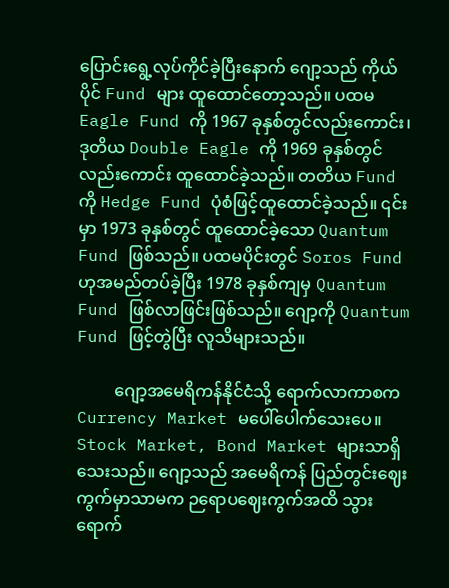ပြောင်းရွေ့လုပ်ကိုင်ခဲ့ပြီးနောက် ဂျော့သည် ကိုယ်ပိုင် Fund များ ထူထောင်တော့သည်။ ပထမ Eagle Fund ကို 1967 ခုနှစ်တွင်လည်းကောင်း၊ ဒုတိယ Double Eagle ကို 1969 ခုနှစ်တွင်လည်းကောင်း ထူထောင်ခဲ့သည်။ တတိယ Fund ကို Hedge Fund ပုံစံဖြင့်ထူထောင်ခဲ့သည်။ ၎င်းမှာ 1973 ခုနှစ်တွင် ထူထောင်ခဲ့သော Quantum Fund ဖြစ်သည်။ ပထမပိုင်းတွင် Soros Fund ဟုအမည်တပ်ခဲ့ပြီး 1978 ခုနှစ်ကျမှ Quantum Fund ဖြစ်လာဖြင်းဖြစ်သည်။ ဂျော့ကို Quantum Fund ဖြင့်တွဲပြီး လူသိများသည်။

         ဂျော့အမေရိကန်နိုင်ငံသို့ ရောက်လာကာစက Currency Market မပေါ်ပေါက်သေးပေ။ Stock Market, Bond Market များသာရှိသေးသည်။ ဂျော့သည် အမေရိကန် ပြည်တွင်းဈေးကွက်မှာသာမက ဉရောပဈေးကွက်အထိ သွားရောက်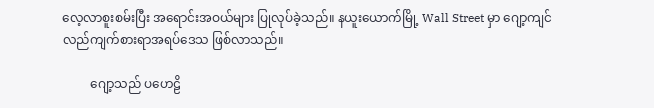လေ့လာစူးစမ်းပြီး အရောင်းအဝယ်များ ပြုလုပ်ခဲ့သည်။ နယူးယောက်မြို့ Wall Street မှာ ဂျော့ကျင်လည်ကျက်စားရာအရပ်ဒေသ ဖြစ်လာသည်။

         ဂျော့သည် ပဟေဠိ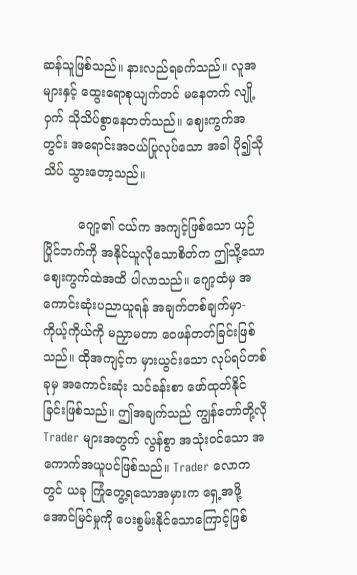ဆန်သူဖြစ်သည်။ နားလည်ရခက်သည်။ လူအများနှင့် ထွေးရောစုယျက်တင် မနေတက် လျို့ဝှက် သိုသိပ်စွာနေတတ်သည်။ ဈေးကွက်အတွင်း အရောင်းအဝယ်ပြုလုပ်သော အခါ ပို၍သိုသိပ် သွားတော့သည်။

         ဂျော့၏ ငယ်က အကျင့်ဖြစ်သော ယှဉ်ပြိုင်ဘက်ကို အနိုင်ယူလိုသောစိတ်က ဤသို့သော ဈေးကွက်ထဲအထိ ပါလာသည်။ ဂျော့ထံမှ အကောင်းဆုံးပညာယူရန် အချက်တစ်ချက်မှာ- ကိုယ့်ကိုယ်ကို မညှာမတာ ဝေဖန်တတ်ခြင်းဖြစ်သည်။ ထိုအကျင့်က မှားယွင်းသော လုပ်ရပ်တစ်ခုမှ အကောင်းဆုံး သင်ခန်းစာ ဖော်ထုတ်နိုင်ခြင်းဖြစ်သည်။ ဤအချက်သည် ကျွန်တော်တို့လို Trader များအတွက် လွန်စွာ အသုံးဝင်သော အကောက်အယူပင်ဖြစ်သည်။ Trader လောကတွင် ယခု ကြုံတွေ့ရသောအမှားက ရှေ့အဖို့ အောင်မြင်မှုကို ပေးစွမ်းနိုင်သောကြောင့်ဖြစ်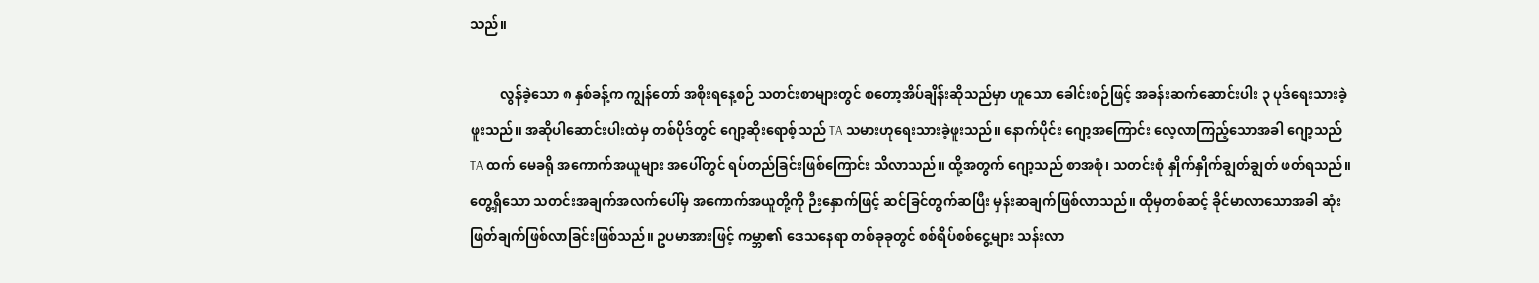သည်။

         လွန်ခဲ့သော ၈ နှစ်ခန့်က ကျွန်တော် အစိုးရနေ့စဉ် သတင်းစာများတွင် စတော့အိပ်ချိန်းဆိုသည်မှာ ဟူသော ခေါင်းစဉ်ဖြင့် အခန်းဆက်ဆောင်းပါး ၃ ပုဒ်ရေးသားခဲ့ဖူးသည်။ အဆိုပါဆောင်းပါးထဲမှ တစ်ပိုဒ်တွင် ဂျော့ဆိုးရောစ့်သည် TA သမားဟုရေးသားခဲ့ဖူးသည်။ နောက်ပိုင်း ဂျော့အကြောင်း လေ့လာကြည့်သောအခါ ဂျော့သည် TA ထက် မေခရို အကောက်အယူများ အပေါ်တွင် ရပ်တည်ခြင်းဖြစ်ကြောင်း သိလာသည်။ ထို့အတွက် ဂျော့သည် စာအစုံ၊ သတင်းစုံ နှိုက်နှိုက်ချွတ်ချွတ် ဖတ်ရသည်။ တွေ့ရှိသော သတင်းအချက်အလက်ပေါ်မှ အကောက်အယူတို့ကို ဉီးနှောက်ဖြင့် ဆင်ခြင်တွက်ဆပြီး မှန်းဆချက်ဖြစ်လာသည်။ ထိုမှတစ်ဆင့် ခိုင်မာလာသောအခါ ဆုံးဖြတ်ချက်ဖြစ်လာခြင်းဖြစ်သည်။ ဥပမာအားဖြင့် ကမ္ဘာ၏ ဒေသနေရာ တစ်ခုခုတွင် စစ်ရိပ်စစ်ငွေ့များ သန်းလာ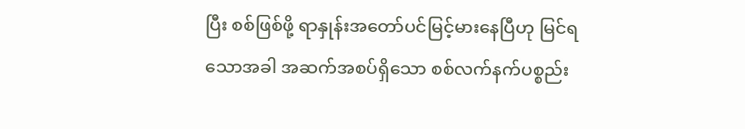ပြီး စစ်ဖြစ်ဖို့ ရာနှုန်းအတော်ပင်မြင့်မားနေပြီဟု မြင်ရသောအခါ အဆက်အစပ်ရှိသော စစ်လက်နက်ပစ္စည်း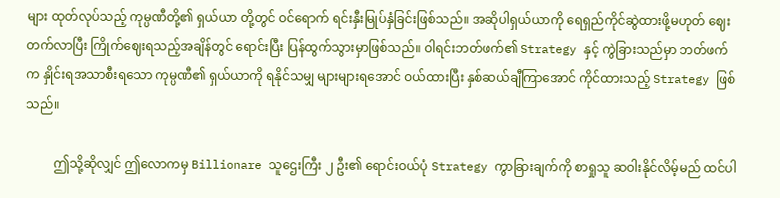များ ထုတ်လုပ်သည့် ကုမ္ပဏီတို့၏ ရှယ်ယာ တို့တွင် ဝင်ရောက် ရင်းနှီးမြုပ်နှံခြင်းဖြစ်သည်။ အဆိုပါရှယ်ယာကို ရေရှည်ကိုင်ဆွဲထားဖို့မဟုတ် ဈေးတက်လာပြီး ကြိုက်ဈေးရသည့်အချိန်တွင် ရောင်းပြီး ပြန်ထွက်သွားမှာဖြစ်သည်။ ဝါရင်းဘတ်ဖက်၏ Strategy နှင့် ကွဲခြားသည်မှာ ဘတ်ဖက်က နှိုင်းရအသာစီးရသော ကုမ္ပဏီ၏ ရှယ်ယာကို ရနိုင်သမျှ များများရအောင် ဝယ်ထားပြီး နှစ်ဆယ်ချီကြာအောင် ကိုင်ထားသည့် Strategy ဖြစ်သည်။

         ဤသို့ဆိုလျှင် ဤလောကမှ Billionare သူဌေးကြီး ၂ ဦး၏ ရောင်းဝယ်ပုံ Strategy ကွာခြားချက်ကို စာရှုသူ ဆဝါးနိုင်လိမ့်မည် ထင်ပါ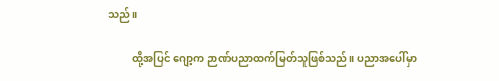သည်။

         ထို့အပြင် ဂျော့က ဉာဏ်ပညာထက်မြတ်သူဖြစ်သည်။ ပညာအပေါ်မှာ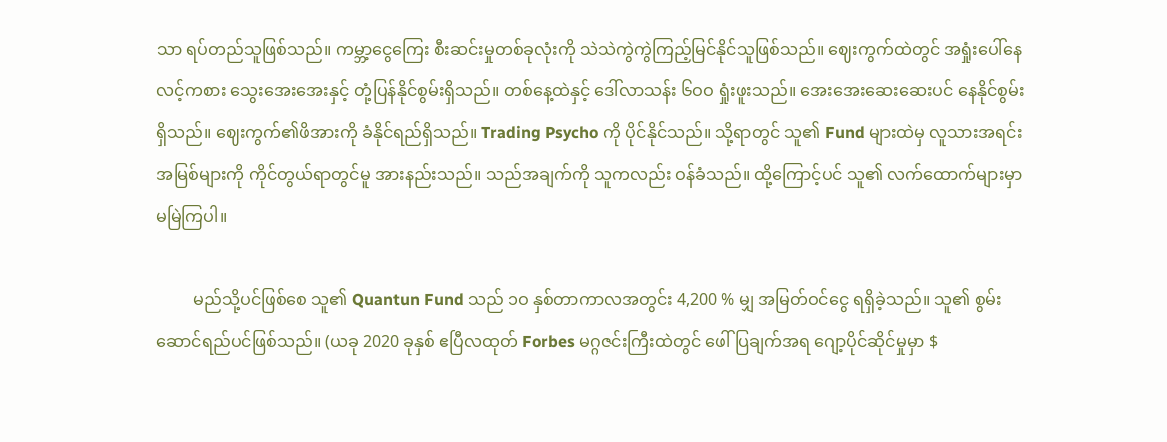သာ ရပ်တည်သူဖြစ်သည်။ ကမ္ဘာ့ငွေကြေး စီးဆင်းမှုတစ်ခုလုံးကို သဲသဲကွဲကွဲကြည့်မြင်နိုင်သူဖြစ်သည်။ ဈေးကွက်ထဲတွင် အရှုံးပေါ်နေလင့်ကစား သွေးအေးအေးနှင့် တုံ့ပြန်နိုင်စွမ်းရှိသည်။ တစ်နေ့ထဲနှင့် ဒေါ်လာသန်း ၆ဝဝ ရှုံးဖူးသည်။ အေးအေးဆေးဆေးပင် နေနိုင်စွမ်းရှိသည်။ ဈေးကွက်၏ဖိအားကို ခံနိုင်ရည်ရှိသည်။ Trading Psycho ကို ပိုင်နိုင်သည်။ သို့ရာတွင် သူ၏ Fund များထဲမှ လူသားအရင်းအမြစ်များကို ကိုင်တွယ်ရာတွင်မူ အားနည်းသည်။ သည်အချက်ကို သူကလည်း ဝန်ခံသည်။ ထို့ကြောင့်ပင် သူ၏ လက်ထောက်များမှာ မမြဲကြပါ။

         မည်သို့ပင်ဖြစ်စေ သူ၏ Quantun Fund သည် ၁ဝ နှစ်တာကာလအတွင်း 4,200 % မျှ အမြတ်ဝင်ငွေ ရရှိခဲ့သည်။ သူ၏ စွမ်းဆောင်ရည်ပင်ဖြစ်သည်။ (ယခု 2020 ခုနှစ် ဧပြီလထုတ် Forbes မဂ္ဂဇင်းကြီးထဲတွင် ဖေါ်ပြချက်အရ ဂျော့ပိုင်ဆိုင်မှုမှာ $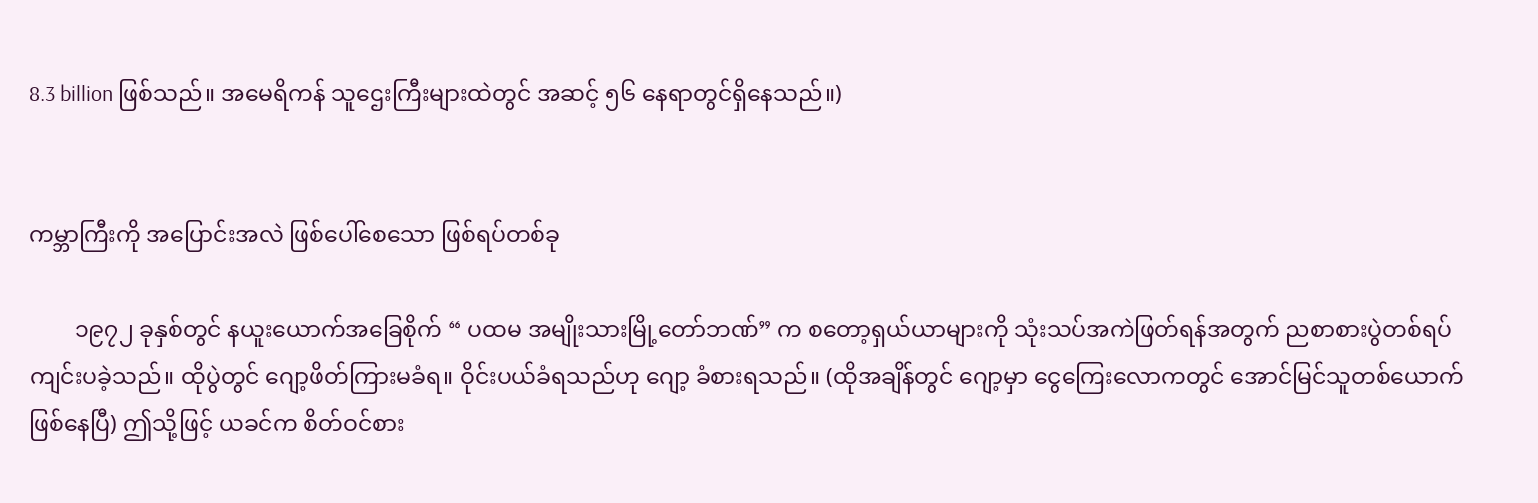8.3 billion ဖြစ်သည်။ အမေရိကန် သူဌေးကြီးများထဲတွင် အဆင့် ၅၆ နေရာတွင်ရှိနေသည်။)


ကမ္ဘာကြီးကို အပြောင်းအလဲ ဖြစ်ပေါ်စေသော ဖြစ်ရပ်တစ်ခု

        ၁၉၇၂ ခုနှစ်တွင် နယူးယောက်အခြေစိုက် “ ပထမ အမျိုးသားမြို့တော်ဘဏ်” က စတော့ရှယ်ယာများကို သုံးသပ်အကဲဖြတ်ရန်အတွက် ညစာစားပွဲတစ်ရပ် ကျင်းပခဲ့သည်။ ထိုပွဲတွင် ဂျော့ဖိတ်ကြားမခံရ။ ဝိုင်းပယ်ခံရသည်ဟု ဂျော့ ခံစားရသည်။ (ထိုအချိန်တွင် ဂျော့မှာ ငွေကြေးလောကတွင် အောင်မြင်သူတစ်ယောက် ဖြစ်နေပြီ) ဤသို့ဖြင့် ယခင်က စိတ်ဝင်စား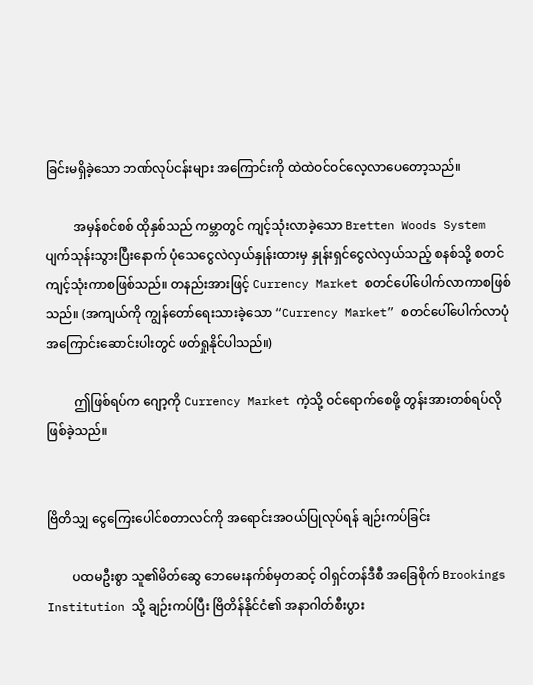ခြင်းမရှိခဲ့သော ဘဏ်လုပ်ငန်းများ အကြောင်းကို ထဲထဲဝင်ဝင်လေ့လာပေတော့သည်။

         အမှန်စင်စစ် ထိုနှစ်သည် ကမ္ဘာတွင် ကျင့်သုံးလာခဲ့သော Bretten Woods System ပျက်သုန်းသွားပြီးနောက် ပုံသေငွေလဲလှယ်နှုန်းထားမှ နှုန်းရှင်ငွေလဲလှယ်သည့် စနစ်သို့ စတင်ကျင့်သုံးကာစဖြစ်သည်။ တနည်းအားဖြင့် Currency Market စတင်ပေါ်ပေါက်လာကာစဖြစ်သည်။ (အကျယ်ကို ကျွန်တော်ရေးသားခဲ့သော “Currency Market” စတင်ပေါ်ပေါက်လာပုံအကြောင်းဆောင်းပါးတွင် ဖတ်ရှုနိုင်ပါသည်။)

         ဤဖြစ်ရပ်က ဂျော့ကို Currency Market ကဲ့သို့ ဝင်ရောက်စေဖို့ တွန်းအားတစ်ရပ်လို ဖြစ်ခဲ့သည်။


ဗြိတိသျှ ငွေကြေးပေါင်စတာလင်ကို အရောင်းအဝယ်ပြုလုပ်ရန် ချဉ်းကပ်ခြင်း

        ပထမဦးစွာ သူ၏မိတ်ဆွေ ဘေမေးနက်စ်မှတဆင့် ဝါရှင်တန်ဒီစီ အခြေစိုက် Brookings Institution သို့ ချဉ်းကပ်ပြီး ဗြိတိန်နိုင်ငံ၏ အနာဂါတ်စီးပွား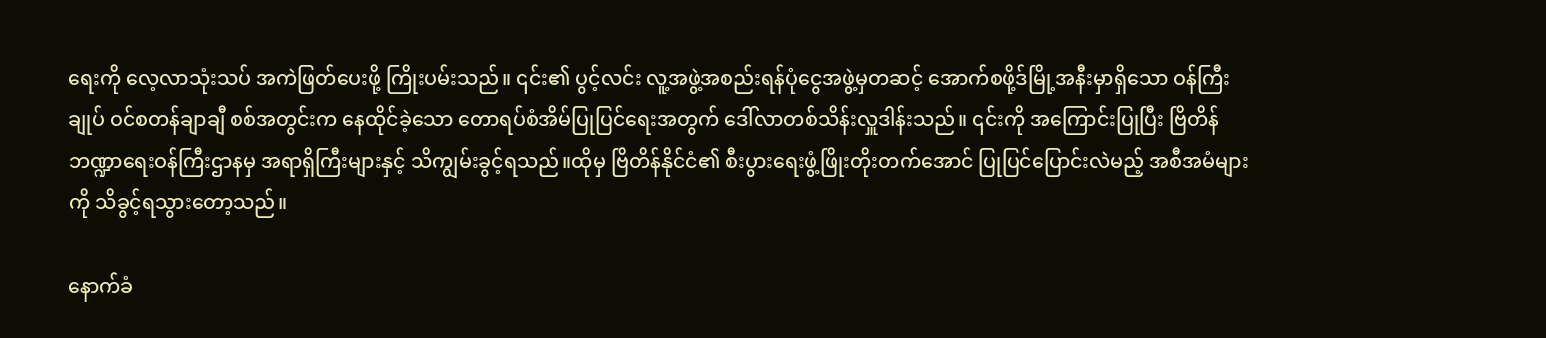ရေးကို လေ့လာသုံးသပ် အကဲဖြတ်ပေးဖို့ ကြိုးပမ်းသည်။ ၎င်း၏ ပွင့်လင်း လူ့အဖွဲ့အစည်းရန်ပုံငွေအဖွဲ့မှတဆင့် အောက်စဖို့ဒ်မြို့အနီးမှာရှိသော ဝန်ကြီးချုပ် ဝင်စတန်ချာချီ စစ်အတွင်းက နေထိုင်ခဲ့သော တောရပ်စံအိမ်ပြုပြင်ရေးအတွက် ဒေါ်လာတစ်သိန်းလှူဒါန်းသည်။ ၎င်းကို အကြောင်းပြုပြီး ဗြိတိန် ဘဏ္ဍာရေးဝန်ကြီးဌာနမှ အရာရှိကြီးများနှင့် သိကျွမ်းခွင့်ရသည်။ထိုမှ ဗြိတိန်နိုင်ငံ၏ စီးပွားရေးဖွံ့ဖြိုးတိုးတက်အောင် ပြုပြင်ပြောင်းလဲမည့် အစီအမံများကို သိခွင့်ရသွားတော့သည်။

နောက်ခံ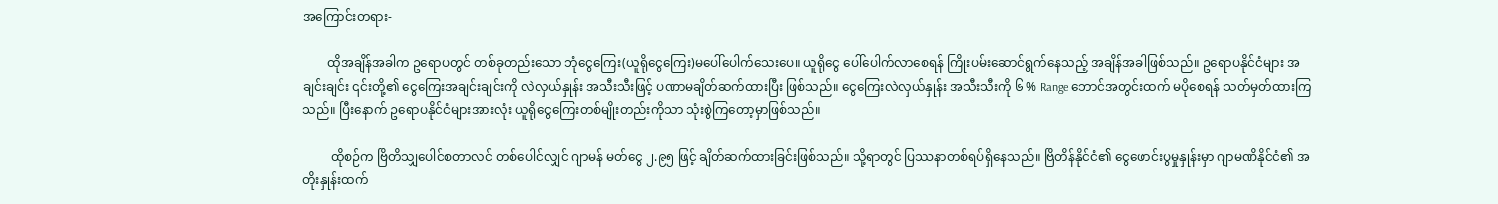အကြောင်းတရား-

        ထိုအချိန်အခါက ဥရောပတွင် တစ်ခုတည်းသော ဘုံငွေကြေး(ယူရိုငွေကြေး)မပေါ်ပေါက်သေးပေ။ ယူရိုငွေ ပေါ်ပေါက်လာစေရန် ကြိုးပမ်းဆောင်ရွက်နေသည့် အချိန်အခါဖြစ်သည်။ ဥရောပနိုင်ငံများ အချင်းချင်း ၎င်းတို့၏ ငွေကြေးအချင်းချင်းကို လဲလှယ်နှုန်း အသီးသီးဖြင့် ပဏာမချိတ်ဆက်ထားပြီး ဖြစ်သည်။ ငွေကြေးလဲလှယ်နှုန်း အသီးသီးကို ၆ % Range ဘောင်အတွင်းထက် မပိုစေရန် သတ်မှတ်ထားကြသည်။ ပြီးနောက် ဥရောပနိုင်ငံများအားလုံး ယူရိုငွေကြေးတစ်မျိုးတည်းကိုသာ သုံးစွဲကြတော့မှာဖြစ်သည်။

         ထိုစဉ်က ဗြိတိသျှပေါင်စတာလင် တစ်ပေါင်လျှင် ဂျာမန် မတ်ငွေ ၂.၉၅ ဖြင့် ချိတ်ဆက်ထားခြင်းဖြစ်သည်။ သို့ရာတွင် ပြဿနာတစ်ရပ်ရှိနေသည်။ ဗြိတိန်နိုင်ငံ၏ ငွေဖောင်းပွမှုနှုန်းမှာ ဂျာမဏိနိုင်ငံ၏ အတိုးနှုန်းထက်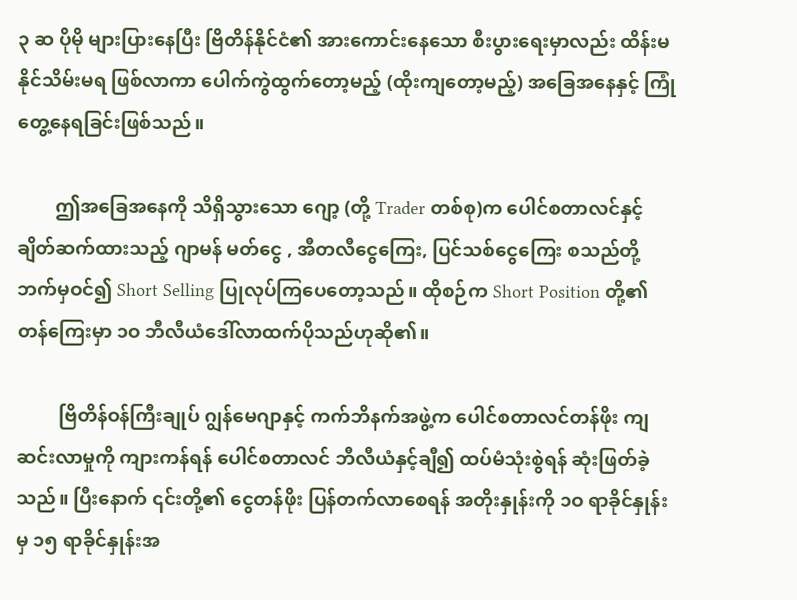၃ ဆ ပိုမို များပြားနေပြီး ဗြိတိန်နိုင်ငံ၏ အားကောင်းနေသော စီးပွားရေးမှာလည်း ထိန်းမနိုင်သိမ်းမရ ဖြစ်လာကာ ပေါက်ကွဲထွက်တော့မည့် (ထိုးကျတော့မည့်) အခြေအနေနှင့် ကြုံတွေ့နေရခြင်းဖြစ်သည်။

        ဤအခြေအနေကို သိရှိသွားသော ဂျော့ (တို့ Trader တစ်စု)က ပေါင်စတာလင်နှင့် ချိတ်ဆက်ထားသည့် ဂျာမန် မတ်ငွေ , အီတလီငွေကြေး, ပြင်သစ်ငွေကြေး စသည်တို့ဘက်မှဝင်၍ Short Selling ပြုလုပ်ကြပေတော့သည်။ ထိုစဉ်က Short Position တို့၏ တန်ကြေးမှာ ၁ဝ ဘီလီယံဒေါ်လာထက်ပိုသည်ဟုဆို၏။

         ဗြိတိန်ဝန်ကြီးချုပ် ဂျွန်မေဂျာနှင့် ကက်ဘိနက်အဖွဲ့က ပေါင်စတာလင်တန်ဖိုး ကျဆင်းလာမှုကို ကျားကန်ရန် ပေါင်စတာလင် ဘီလီယံနှင့်ချီ၍ ထပ်မံသုံးစွဲရန် ဆုံးဖြတ်ခဲ့သည်။ ပြီးနောက် ၎င်းတို့၏ ငွေတန်ဖိုး ပြန်တက်လာစေရန် အတိုးနှုန်းကို ၁ဝ ရာခိုင်နှုန်းမှ ၁၅ ရာခိုင်နှုန်းအ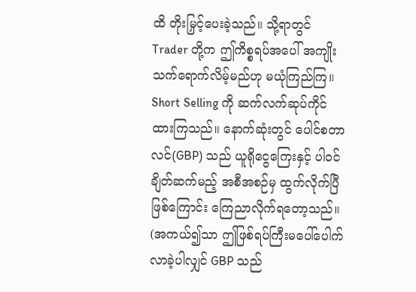ထိ တိုးမြှင့်ပေးခဲ့သည်။ သို့ရာတွင် Trader တို့က ဤကိစ္စရပ်အပေါ် အကျိုးသက်ရောက်လိမ့်မည်ဟု မယုံကြည်ကြ။ Short Selling ကို ဆက်လက်ဆုပ်ကိုင် ထားကြသည်။ နောက်ဆုံးတွင် ပေါင်စတာလင်(GBP) သည် ယူရိုငွေကြေးနှင့် ပါဝင်ချိတ်ဆက်မည့် အစီအစဉ်မှ ထွက်လိုက်ပြီဖြစ်ကြောင်း ကြေညာလိုက်ရတော့သည်။ (အကယ်၍သာ ဤဖြစ်ရပ်ကြီးမပေါ်ပေါက်လာခဲ့ပါလျှင် GBP သည်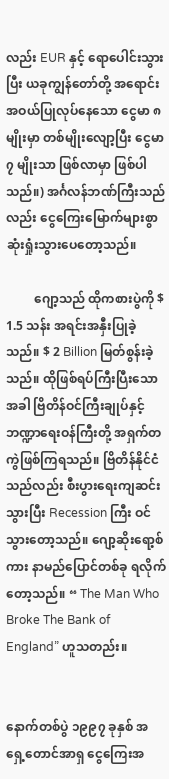လည်း EUR နှင့် ရောပေါင်းသွားပြီး ယခုကျွန်တော်တို့ အရောင်းအဝယ်ပြုလုပ်နေသော ငွေမာ ၈ မျိုးမှာ တစ်မျိုးလျော့ပြီး ငွေမာ ၇ မျိုးသာ ဖြစ်လာမှာ ဖြစ်ပါသည်။) အင်္ဂလန်ဘဏ်ကြီးသည်လည်း ငွေကြေးမြောက်များစွာ ဆုံးရှုံးသွားပေတော့သည်။

         ဂျော့သည် ထိုကစားပွဲကို $ 1.5 သန်း အရင်းအနှီးပြုခဲ့သည်။ $ 2 Billion မြတ်စွန်းခဲ့သည်။ ထိုဖြစ်ရပ်ကြီးပြီးသောအခါ ဗြိတိန်ဝင်ကြီးချုပ်နှင့် ဘဏ္ဍာရေးဝန်ကြီးတို့ အရှက်တကွဲဖြစ်ကြရသည်။ ဗြိတိန်နိုင်ငံသည်လည်း စီးပွားရေးကျဆင်းသွားပြီး Recession ကြီး ဝင်သွားတော့သည်။ ဂျော့ဆိုးရော့စ်ကား နာမည်ပြောင်တစ်ခု ရလိုက်တော့သည်။ “ The Man Who Broke The Bank of England” ဟူသတည်း။


နောက်တစ်ပွဲ ၁၉၉၇ ခုနှစ် အရှေ့တောင်အာရှ ငွေကြေးအ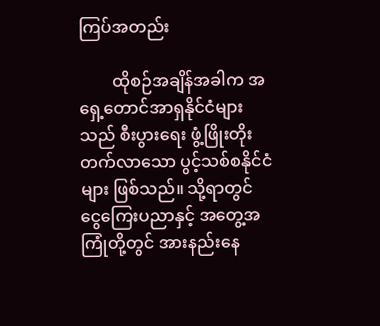ကြပ်အတည်း

        ထိုစဉ်အချိန်အခါက အရှေ့တောင်အာရှနိုင်ငံများသည် စီးပွားရေး ဖွံ့ဖြိုးတိုးတက်လာသော ပွင့်သစ်စနိုင်ငံများ ဖြစ်သည်။ သို့ရာတွင် ငွေကြေးပညာနှင့် အတွေ့အကြုံတို့တွင် အားနည်းနေ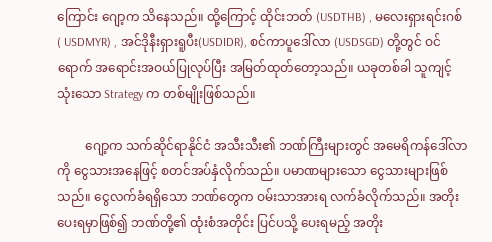ကြောင်း ဂျော့က သိနေသည်။ ထို့ကြောင့် ထိုင်းဘတ် (USDTHB) , မလေးရှားရင်းဂစ် ( USDMYR) , အင်ဒိုနီးရှားရူပီး(USDIDR), စင်ကာပူဒေါ်လာ (USDSGD) တို့တွင် ဝင်ရောက် အရောင်းအဝယ်ပြုလုပ်ပြီး အမြတ်ထုတ်တော့သည်။ ယခုတစ်ခါ သူကျင့်သုံးသော Strategy က တစ်မျိုးဖြစ်သည်။

         ဂျော့က သက်ဆိုင်ရာနိုင်ငံ အသီးသီး၏ ဘဏ်ကြီးများတွင် အမေရိကန်ဒေါ်လာကို ငွေသားအနေဖြင့် စတင်အပ်နှံလိုက်သည်။ ပမာဏများသော ငွေသားများဖြစ်သည်။ ငွေလက်ခံရရှိသော ဘဏ်တွေက ဝမ်းသာအားရ လက်ခံလိုက်သည်။ အတိုးပေးရမှာဖြစ်၍ ဘဏ်တို့၏ ထုံးစံအတိုင်း ပြင်ပသို့ ပေးရမည့် အတိုး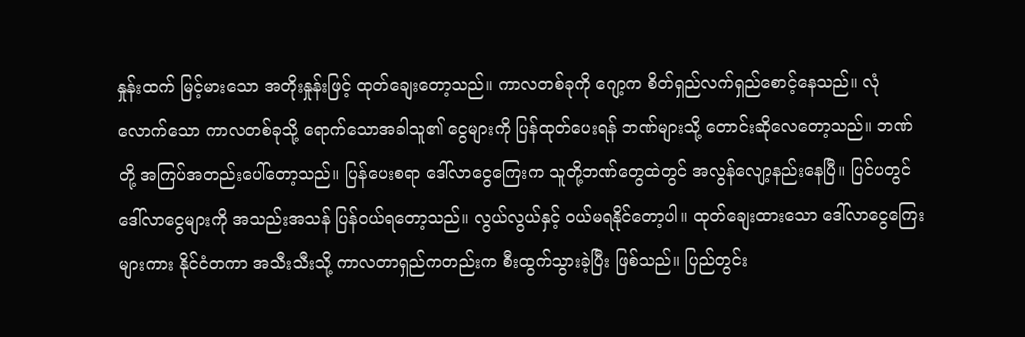နှုန်းထက် မြင့်မားသော အတိုးနှုန်းဖြင့် ထုတ်ချေးတော့သည်။ ကာလတစ်ခုကို ဂျော့က စိတ်ရှည်လက်ရှည်စောင့်နေသည်။ လုံလောက်သော ကာလတစ်ခုသို့ ရောက်သောအခါသူ၏ ငွေများကို ပြန်ထုတ်ပေးရန် ဘဏ်များသို့ တောင်းဆိုလေတော့သည်။ ဘဏ်တို့ အကြပ်အတည်းပေါ်တော့သည်။ ပြန်ပေးစရာ ဒေါ်လာငွေကြေးက သူတို့ဘဏ်တွေထဲတွင် အလွန်လျော့နည်းနေပြီ။ ပြင်ပတွင် ဒေါ်လာငွေများကို အသည်းအသန် ပြန်ဝယ်ရတော့သည်။ လွယ်လွယ်နှင့် ဝယ်မရနိုင်တော့ပါ။ ထုတ်ချေးထားသော ဒေါ်လာငွေကြေးများကား နိုင်ငံတကာ အသီးသီးသို့ ကာလတာရှည်ကတည်းက စီးထွက်သွားခဲ့ပြီး ဖြစ်သည်။ ပြည်တွင်း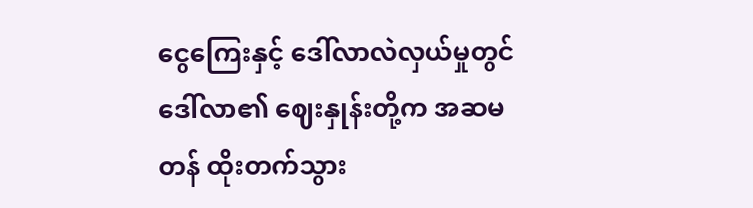ငွေကြေးနှင့် ဒေါ်လာလဲလှယ်မှုတွင် ဒေါ်လာ၏ ဈေးနှုန်းတို့က အဆမတန် ထိုးတက်သွား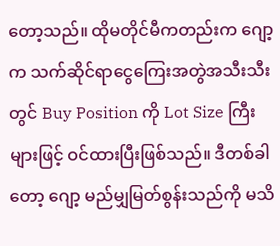တော့သည်။ ထိုမတိုင်မီကတည်းက ဂျော့က သက်ဆိုင်ရာငွေကြေးအတွဲအသီးသီးတွင် Buy Position ကို Lot Size ကြီးများဖြင့် ဝင်ထားပြီးဖြစ်သည်။ ဒီတစ်ခါတော့ ဂျော့ မည်မျှမြတ်စွန်းသည်ကို မသိ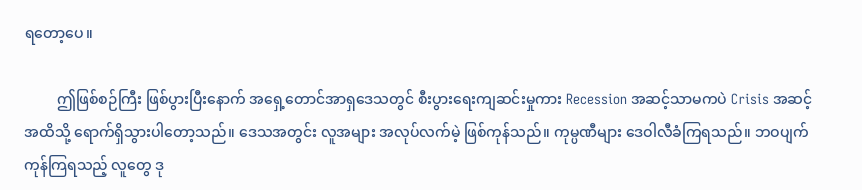ရတော့ပေ။

         ဤဖြစ်စဉ်ကြီး ဖြစ်ပွားပြီးနောက် အရှေ့တောင်အာရှဒေသတွင် စီးပွားရေးကျဆင်းမှုကား Recession အဆင့်သာမကပဲ Crisis အဆင့်အထိသို့ ရောက်ရှိသွားပါတော့သည်။ ဒေသအတွင်း လူအများ အလုပ်လက်မဲ့ ဖြစ်ကုန်သည်။ ကုမ္ပဏီများ ဒေဝါလီခံကြရသည်။ ဘဝပျက်ကုန်ကြရသည့် လူတွေ ဒု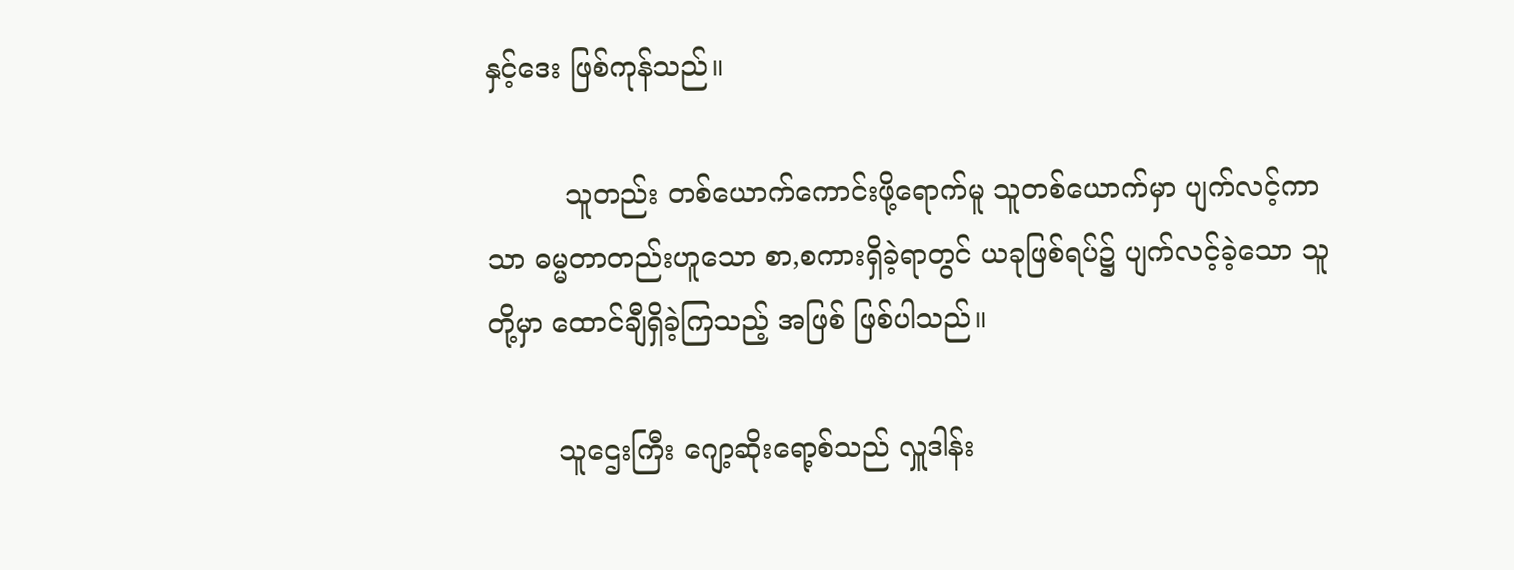နှင့်ဒေး ဖြစ်ကုန်သည်။

         သူတည်း တစ်ယောက်ကောင်းဖို့ရောက်မူ သူတစ်ယောက်မှာ ပျက်လင့်ကာသာ ဓမ္မတာတည်းဟူသော စာ,စကားရှိခဲ့ရာတွင် ယခုဖြစ်ရပ်၌ ပျက်လင့်ခဲ့သော သူတို့မှာ ထောင်ချီရှိခဲ့ကြသည့် အဖြစ် ဖြစ်ပါသည်။

        သူဌေးကြီး ဂျော့ဆိုးရော့စ်သည် လှူဒါန်း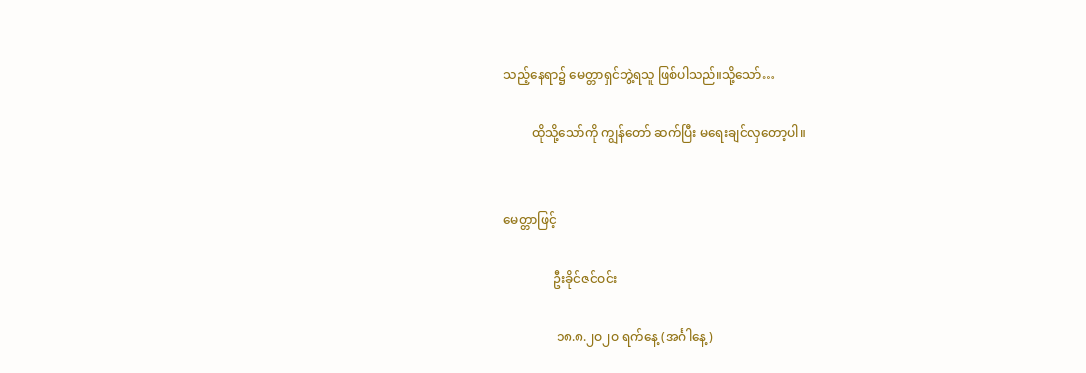သည့်နေရာ၌ မေတ္တာရှင်ဘွဲ့ရသူ ဖြစ်ပါသည်။သို့သော်…

         ထိုသို့သော်ကို ကျွန်တော် ဆက်ပြီး မရေးချင်လှတော့ပါ။


မေတ္တာဖြင့်

                ဦးခိုင်ဇင်ဝင်း

                 ၁၈.၈.၂ဝ၂ဝ ရက်နေ့ (အင်္ဂါနေ့)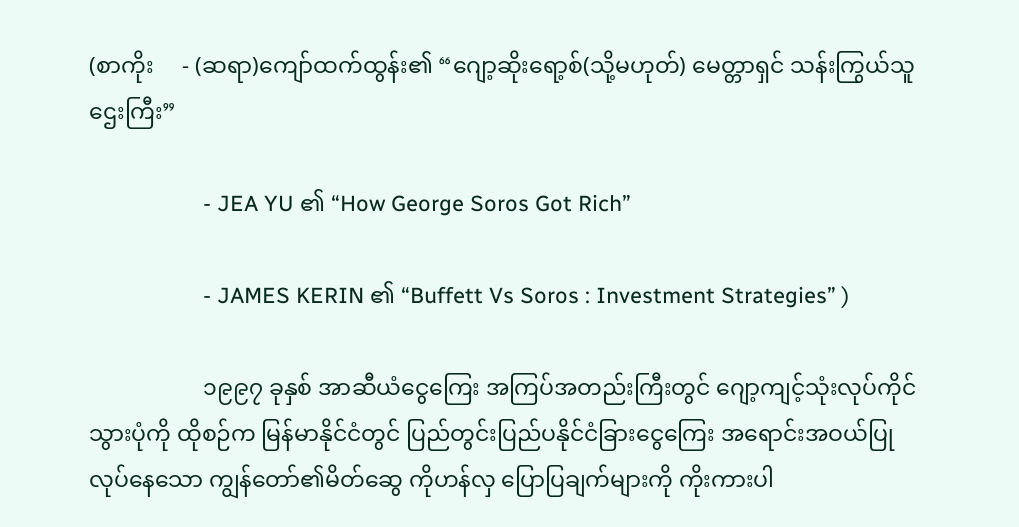(စာကိုး     - (ဆရာ)ကျော်ထက်ထွန်း၏ “ဂျော့ဆိုးရော့စ်(သို့မဟုတ်) မေတ္တာရှင် သန်းကြွယ်သူဌေးကြီး”

                   - JEA YU ၏ “How George Soros Got Rich”

                   - JAMES KERIN ၏ “Buffett Vs Soros : Investment Strategies” )

                    ၁၉၉၇ ခုနှစ် အာဆီယံငွေကြေး အကြပ်အတည်းကြီးတွင် ဂျော့ကျင့်သုံးလုပ်ကိုင်သွားပုံကို ထိုစဉ်က မြန်မာနိုင်ငံတွင် ပြည်တွင်းပြည်ပနိုင်ငံခြားငွေကြေး အရောင်းအဝယ်ပြုလုပ်နေသော ကျွန်တော်၏မိတ်ဆွေ ကိုဟန်လှ ပြောပြချက်များကို ကိုးကားပါ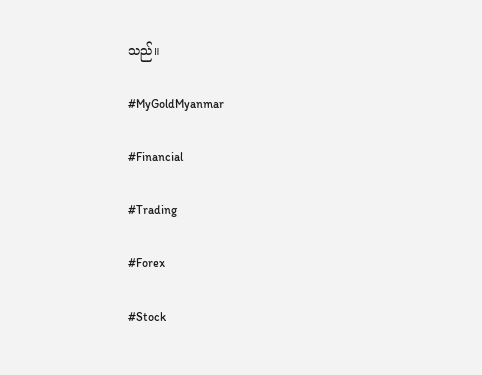သည်။

#MyGoldMyanmar

#Financial

#Trading

#Forex

#Stock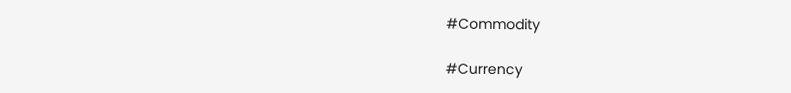#Commodity

#Currency